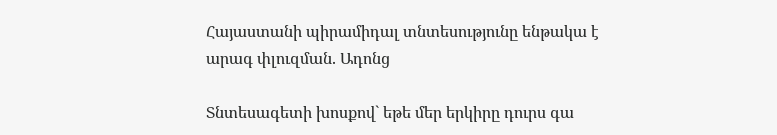Հայաստանի պիրամիդալ տնտեսությունը ենթակա է արագ փլուզման. Ադոնց

Տնտեսագետի խոսքով` եթե մեր երկիրը դուրս գա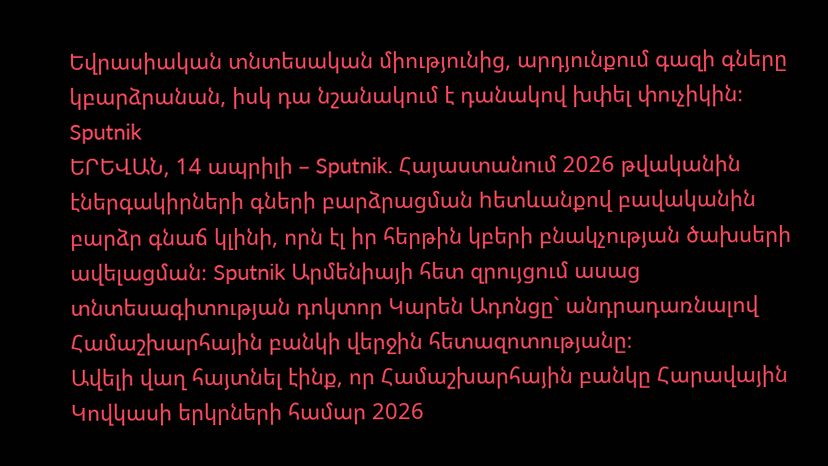Եվրասիական տնտեսական միությունից, արդյունքում գազի գները կբարձրանան, իսկ դա նշանակում է դանակով խփել փուչիկին։
Sputnik
ԵՐԵՎԱՆ, 14 ապրիլի – Sputnik. Հայաստանում 2026 թվականին էներգակիրների գների բարձրացման hետևանքով բավականին բարձր գնաճ կլինի, որն էլ իր հերթին կբերի բնակչության ծախսերի ավելացման։ Sputnik Արմենիայի հետ զրույցում ասաց տնտեսագիտության դոկտոր Կարեն Ադոնցը` անդրադառնալով Համաշխարհային բանկի վերջին հետազոտությանը։
Ավելի վաղ հայտնել էինք, որ Համաշխարհային բանկը Հարավային Կովկասի երկրների համար 2026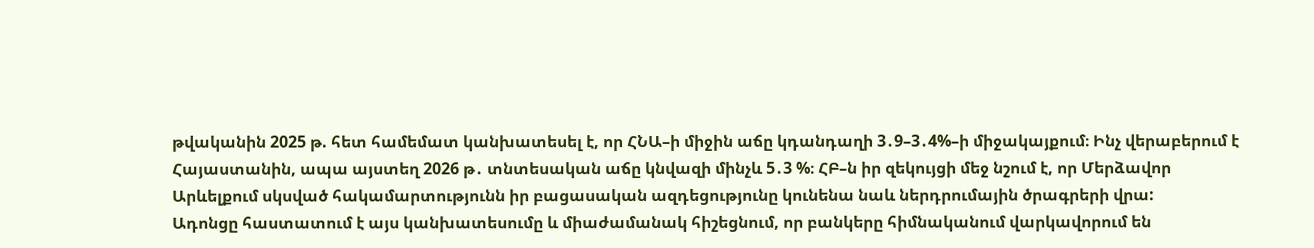թվականին 2025 թ. հետ համեմատ կանխատեսել է, որ ՀՆԱ–ի միջին աճը կդանդաղի 3․9–3․4%–ի միջակայքում։ Ինչ վերաբերում է Հայաստանին, ապա այստեղ 2026 թ․ տնտեսական աճը կնվազի մինչև 5․3 %։ ՀԲ–ն իր զեկույցի մեջ նշում է, որ Մերձավոր Արևելքում սկսված հակամարտությունն իր բացասական ազդեցությունը կունենա նաև ներդրումային ծրագրերի վրա:
Ադոնցը հաստատում է այս կանխատեսումը և միաժամանակ հիշեցնում, որ բանկերը հիմնականում վարկավորում են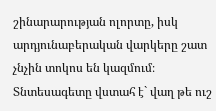շինարարության ոլորտը, իսկ արդյունաբերական վարկերը շատ չնչին տոկոս են կազմում։ Տնտեսագետը վստահ է` վաղ թե ուշ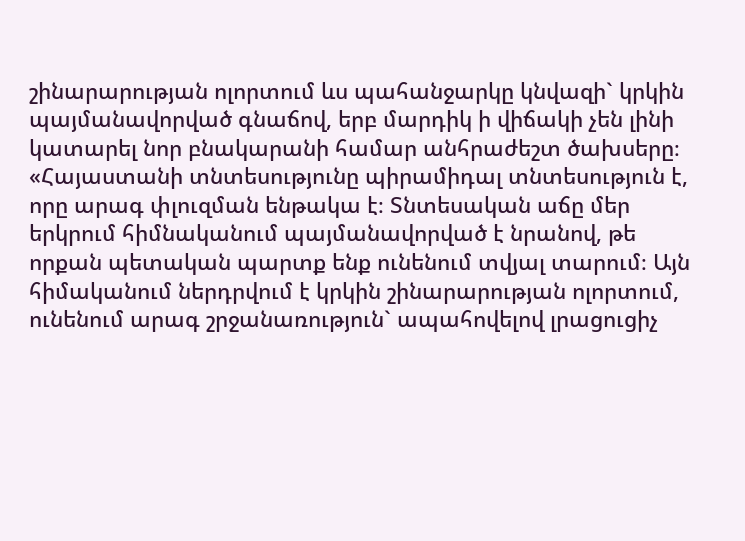շինարարության ոլորտում ևս պահանջարկը կնվազի` կրկին պայմանավորված գնաճով, երբ մարդիկ ի վիճակի չեն լինի կատարել նոր բնակարանի համար անհրաժեշտ ծախսերը։
«Հայաստանի տնտեսությունը պիրամիդալ տնտեսություն է, որը արագ փլուզման ենթակա է։ Տնտեսական աճը մեր երկրում հիմնականում պայմանավորված է նրանով, թե որքան պետական պարտք ենք ունենում տվյալ տարում։ Այն հիմականում ներդրվում է կրկին շինարարության ոլորտում, ունենում արագ շրջանառություն` ապահովելով լրացուցիչ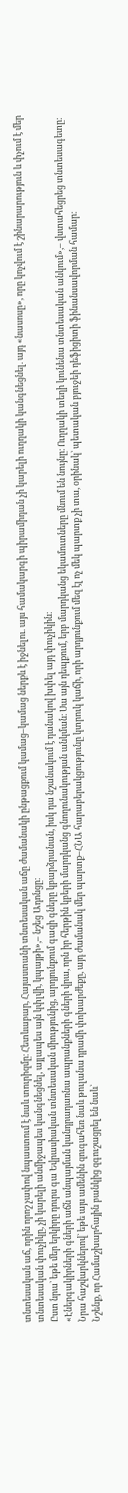տնտեսական աճ, որին որոշ չափով նպաստում է նաև տուրիզմը։ Հետևաբար, Հայաստանի տնտեսական աճը ժամանակի ընթացքում կամաց–կամաց ներքև է իջնելու. այս համակարգի պիրամիդան չի կարելի ուղղակի կանգնեցնել. այդ «նասոսը», որը կոչվում է շինարարություն և փչում է մեր տնտեսական փուչիկը, չի կարելի անմիջապես կանգնեցնել, այլապես այն կփլվի, կպայթի»,– նշեց Ադոնցը։
Ըստ նրա` եթե մեր երկիրը դուրս գա Եվրասիական տնտեսական միությունից, արդյունքում գազի գները կբարձրանան, իսկ դա նշանակում է դանակով խփել այդ փուչիկին։
«Էներգակիրների գների աճն անպայման կանդրադառնա ապրանքների գների վրա, որն իր հերթին կբերի մարդկանց գնողունակության անկման։ Սա այն դեպքում, երբ մարդկանց եկամուտները մնում են նույնը։ Ուղղակի տեղի կունենա տնտեսական անկում»,– վստահեցրեց տնտեսագետը։
Նրա հաշվարկներով` եթե այս ամենին զուգահեռ նաև թուլանա դրամի փոխարժեքը, այդ ժամանակ մեր պարտք–ՀՆԱ հարաբերակցությունը կտրուկ կաճի, որի արդյունքում մեզ էլ ոչ մեկ պարտք չի տա, օրինակ` պետական բյուջեի դեֆիցիտի ֆինանսավորման համար։
Նշենք, որ Համաշխարհային բանկից զգուշացրել են նաև`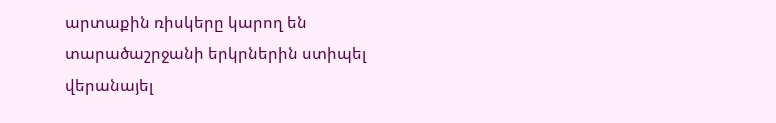արտաքին ռիսկերը կարող են տարածաշրջանի երկրներին ստիպել վերանայել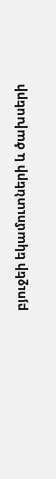բյուջեի եկամուտների և ծախսերի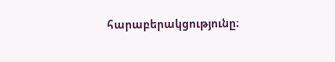հարաբերակցությունը։